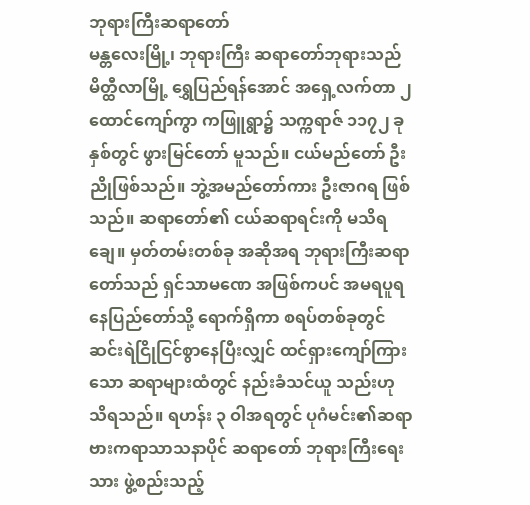ဘုရားကြီးဆရာတော်
မန္တလေးမြို့၊ ဘုရားကြီး ဆရာတော်ဘုရားသည် မိတ္ထီလာမြို့ ရွှေပြည်ရန်အောင် အရှေ့လက်တာ ၂ ထောင်ကျော်ကွာ ကဖြူရွာ၌ သက္ကရာဇ် ၁၁၇၂ ခုနှစ်တွင် ဖွားမြင်တော် မူသည်။ ငယ်မည်တော် ဦးညိုဖြစ်သည်။ ဘွဲ့အမည်တော်ကား ဦးဇာဂရ ဖြစ်သည်။ ဆရာတော်၏ ငယ်ဆရာရင်းကို မသိရချေ။ မှတ်တမ်းတစ်ခု အဆိုအရ ဘုရားကြီးဆရာတော်သည် ရှင်သာမဏေ အဖြစ်ကပင် အမရပူရ နေပြည်တော်သို့ ရောက်ရှိကာ စရပ်တစ်ခုတွင် ဆင်းရဲငြိုငြင်စွာနေပြီးလျှင် ထင်ရှားကျော်ကြားသော ဆရာများထံတွင် နည်းခံသင်ယူ သည်းဟု သိရသည်။ ရဟန်း ၃ ဝါအရတွင် ပုဂံမင်း၏ဆရာ ဗားကရာသာသနာပိုင် ဆရာတော် ဘုရားကြီးရေးသား ဖွဲ့စည်းသည့်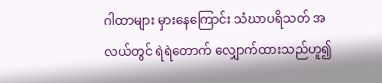ဂါထာများ မှားနေကြောင်း သံဃာပရိသတ် အလယ်တွင် ရဲရဲတောက် လျှောက်ထားသည်ဟူ၍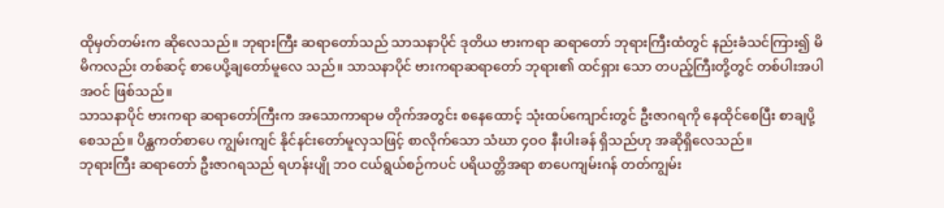ထိုမှတ်တမ်းက ဆိုလေသည်။ ဘုရားကြီး ဆရာတော်သည် သာသနာပိုင် ဒုတိယ ဗားကရာ ဆရာတော် ဘုရားကြီးထံတွင် နည်းခံသင်ကြား၍ မိမိကလည်း တစ်ဆင့် စာပေပို့ချတော်မူလေ သည်။ သာသနာပိုင် ဗားကရာဆရာတော် ဘုရား၏ ထင်ရှား သော တပည့်ကြီးတို့တွင် တစ်ပါးအပါအဝင် ဖြစ်သည်။
သာသနာပိုင် ဗားကရာ ဆရာတော်ကြီးက အသောကာရာမ တိုက်အတွင်း စနေထောင့် သုံးထပ်ကျောင်းတွင် ဦးဇာဂရကို နေထိုင်စေပြီး စာချပို့စေသည်။ ပိန္ထကတ်စာပေ ကျွမ်းကျင် နိုင်နင်းတော်မူလှသဖြင့် စာလိုက်သော သံဃာ ၄ဝဝ နီးပါးခန် ရှိသည်ဟု အဆိုရှိလေသည်။
ဘုရားကြီး ဆရာတော် ဦးဇာဂရသည် ရဟန်းပျို ဘဝ ငယ်ရွယ်စဉ်ကပင် ပရိယတ္တိအရာ စာပေကျမ်းဂန် တတ်ကျွမ်း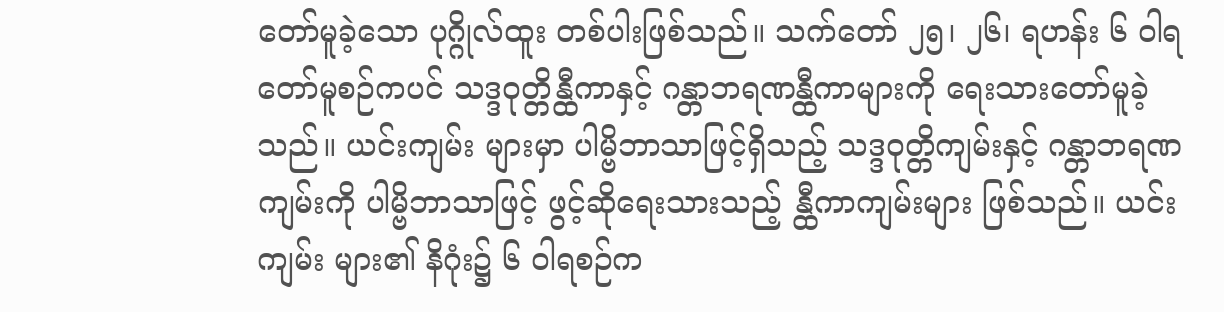တော်မူခဲ့သော ပုဂ္ဂိုလ်ထူး တစ်ပါးဖြစ်သည်။ သက်တော် ၂၅၊ ၂၆၊ ရဟန်း ၆ ဝါရတော်မူစဉ်ကပင် သဒ္ဒဝုတ္တိန္ထီကာနှင့် ဂန္တာဘရဏန္ထီကာများကို ရေးသားတော်မူခဲ့သည်။ ယင်းကျမ်း များမှာ ပါမ္ဗိဘာသာဖြင့်ရှိသည့် သဒ္ဒဝုတ္တိကျမ်းနှင့် ဂန္တာဘရဏ ကျမ်းကို ပါမ္ဗိဘာသာဖြင့် ဖွင့်ဆိုရေးသားသည့် န္ထီကာကျမ်းများ ဖြစ်သည်။ ယင်းကျမ်း များ၏ နိဂုံး၌ ၆ ဝါရစဉ်က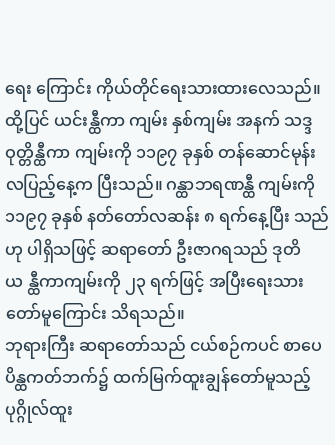ရေး ကြောင်း ကိုယ်တိုင်ရေးသားထားလေသည်။ ထို့ပြင် ယင်းန္ထီကာ ကျမ်း နှစ်ကျမ်း အနက် သဒ္ဒဝုတ္တိန္ထီကာ ကျမ်းကို ၁၁၉၇ ခုနှစ် တန်ဆောင်မုန်းလပြည့်နေ့က ပြီးသည်။ ဂန္ထာဘရဏန္ထီ ကျမ်းကို ၁၁၉၇ ခုနှစ် နတ်တော်လဆန်း ၈ ရက်နေ့ပြီး သည်ဟု ပါရှိသဖြင့် ဆရာတော် ဦးဇာဂရသည် ဒုတိယ န္ထီကာကျမ်းကို ၂၃ ရက်ဖြင့် အပြီးရေးသားတော်မူကြောင်း သိရသည်။
ဘုရားကြီး ဆရာတော်သည် ငယ်စဉ်ကပင် စာပေ ပိန္ထကတ်ဘက်၌ ထက်မြက်ထူးချွန်တော်မူသည့် ပုဂ္ဂိုလ်ထူး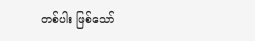တစ်ပါး ဖြစ်သော်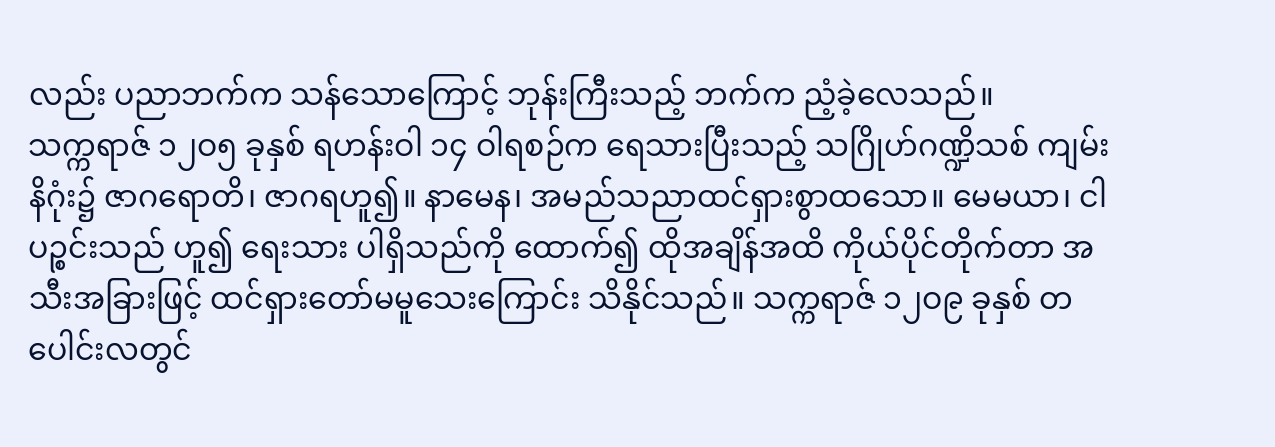လည်း ပညာဘက်က သန်သောကြောင့် ဘုန်းကြီးသည့် ဘက်က ညံ့ခဲ့လေသည်။
သက္ကရာဇ် ၁၂ဝ၅ ခုနှစ် ရဟန်းဝါ ၁၄ ဝါရစဉ်က ရေသားပြီးသည့် သဂြိုဟ်ဂဏ္ဍိသစ် ကျမ်းနိဂုံး၌ ဇာဂရောတိ၊ ဇာဂရဟူ၍။ နာမေန၊ အမည်သညာထင်ရှားစွာထသော။ မေမယာ၊ ငါပဉ္စင်းသည် ဟူ၍ ရေးသား ပါရှိသည်ကို ထောက်၍ ထိုအချိန်အထိ ကိုယ်ပိုင်တိုက်တာ အသီးအခြားဖြင့် ထင်ရှားတော်မမူသေးကြောင်း သိနိုင်သည်။ သက္ကရာဇ် ၁၂ဝ၉ ခုနှစ် တပေါင်းလတွင်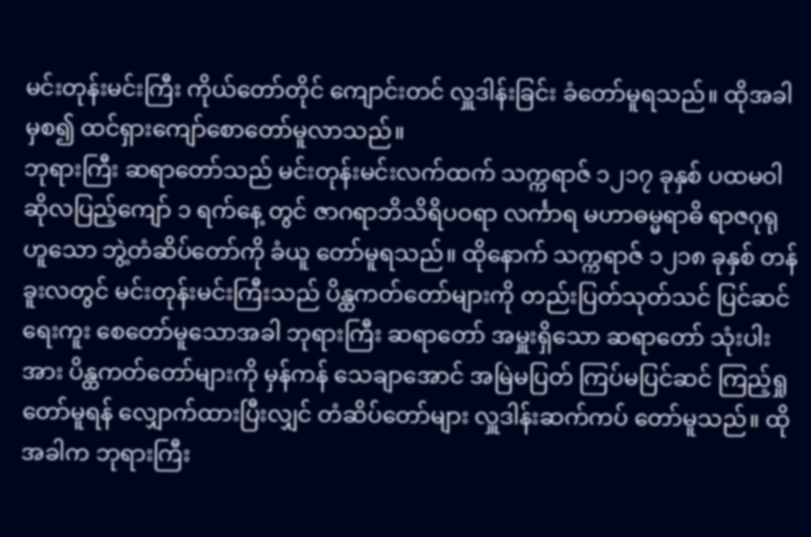မင်းတုန်းမင်းကြီး ကိုယ်တော်တိုင် ကျောင်းတင် လှူဒါန်းခြင်း ခံတော်မူရသည်။ ထိုအခါမှစ၍ ထင်ရှားကျော်စောတော်မူလာသည်။
ဘုရားကြီး ဆရာတော်သည် မင်းတုန်းမင်းလက်ထက် သက္ကရာဇ် ၁၂၁၇ ခုနှစ် ပထမဝါဆိုလပြည့်ကျော် ၁ ရက်နေ့ တွင် ဇာဂရာဘိသိရိပဝရာ လင်္ကာရ မဟာဓမ္မရာဓိ ရာဇဂုရု ဟူသော ဘွဲ့တံဆိပ်တော်ကို ခံယူ တော်မူရသည်။ ထိုနောက် သက္ကရာဇ် ၁၂၁၈ ခုနှစ် တန်ခူးလတွင် မင်းတုန်းမင်းကြီးသည် ပိန္ထကတ်တော်များကို တည်းပြတ်သုတ်သင် ပြင်ဆင်ရေးကူး စေတော်မူသောအခါ ဘုရားကြီး ဆရာတော် အမှူးရှိသော ဆရာတော် သုံးပါးအား ပိန္ထကတ်တော်များကို မှန်ကန် သေချာအောင် အမြဲမပြတ် ကြပ်မပြင်ဆင် ကြည့်ရှုတော်မူရန် လျှောက်ထားပြီးလျှင် တံဆိပ်တော်များ လှူဒါန်းဆက်ကပ် တော်မူသည်။ ထိုအခါက ဘုရားကြီး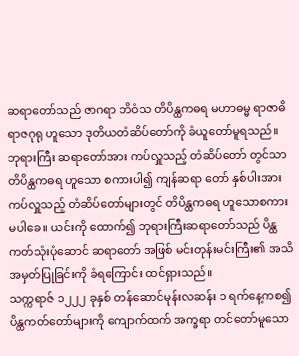ဆရာတော်သည် ဇာဂရာ ဘိဝံသ တိပိန္ထကဓရ မဟာဓမ္မ ရာဇာဓိရာဇဂုရု ဟူသော ဒုတိယတံဆိပ်တော်ကို ခံယူတော်မူရသည်။
ဘုရားကြီး ဆရာတော်အား ကပ်လှူသည့် တံဆိပ်တော် တွင်သာ တိပိန္ထကဓရ ဟူသော စကားပါ၍ ကျန်ဆရာ တော် နှစ်ပါးအား ကပ်လှူသည့် တံဆိပ်တော်များတွင် တိပိန္ထကဓရ ဟူသောစကားမပါခေ။ ယင်းကို ထောက်၍ ဘုရားကြီးဆရာတော်သည် ပိန္ထကတ်သုံးပုံဆောင် ဆရာတော် အဖြစ် မင်းတုန်းမင်းကြီး၏ အသိအမှတ်ပြုခြင်းကို ခံရကြောင်း ထင်ရှားသည်။
သက္ကရာဇ် ၁၂၂၂ ခုနှစ် တန်ဆောင်မုန်းလဆန်း ၁ ရက်နေ့ကစ၍ ပိန္ထကတ်တော်များကို ကျောက်ထက် အက္ခရာ တင်တော်မူသော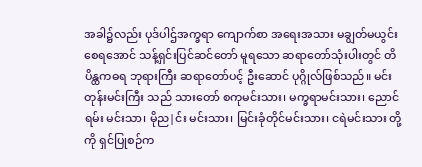အခါ၌လည်း ပုဒ်ပါဌ်အက္ခရာ ကျောက်စာ အရေးအသား မချွတ်မယွင်း စေရအောင် သန့်ရှင်းပြင်ဆင်တော် မူရသော ဆရာတော်သုံးပါးတွင် တိပိန္ထကဓရ ဘုရားကြီး ဆရာတော်ပင့် ဦးဆောင် ပုဂ္ဂိုလ်ဖြစ်သည်။ မင်းတုန်းမင်းကြီး သည် သားတော် စကုမင်းသား၊ မက္ခရာမင်းသား၊ ညောင်ရမ်း မင်းသာ၊ မိုည|င်း မင်းသား၊ မြင်းခုံတိုင်မင်းသား၊ ငရဲမင်းသား တို့ကို ရှင်ပြုစဉ်က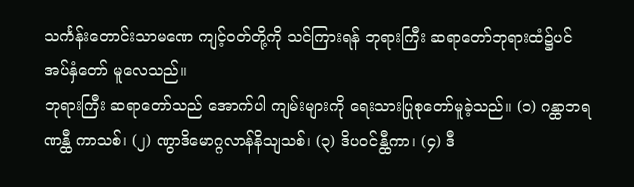သင်္ကန်းတောင်းသာမဏေ ကျင့်ဝတ်တို့ကို သင်ကြားရန် ဘုရားကြီး ဆရာတော်ဘုရားထံ၌ပင် အပ်နှံတော် မူလေသည်။
ဘုရားကြီး ဆရာတော်သည် အောက်ပါ ကျမ်းများကို ရေးသားပြုစုတော်မူခဲ့သည်။ (၁) ဂန္ထာဘရဏန္ထီ ကာသစ်၊ (၂) ဏွာဒိမောဂ္ဂလာန်နိသျသစ်၊ (၃) ဒိပဝင်န္ထီကာ၊ (၄) ဒီ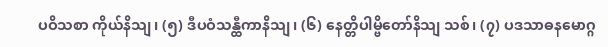ပဝိသစာ ကိုယ်နိသျ၊ (၅) ဒီပဝံသန္ထီကာနိသျ၊ (၆) နေတ္တိပါမ္ဗိတော်နိသျ သစ်၊ (၇) ပဒသာဓနမောဂ္ဂ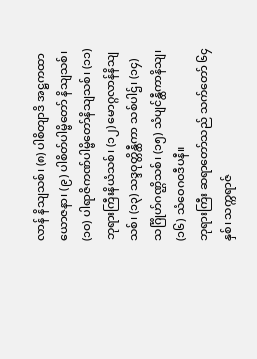လာန် နိသျသစ်၊ (၈) ပါစိတျာဒိ အဋ္ဌကထာယောဇနာ၊ (၉) ပါစိတ်ပါမ္ဗိတော် နိသျသစ်၊ (၁ဝ) ပါရာဇိကဏ်ပါမ္ဗိတော်နိသျသစ်၊ (၁၁) ဘုရားကြီးနိယံသစ်၊ (၁၂) မောဂ္ဂလာန်နိသျသစ်၊ (၁၃) သဒ္ဒဝုတ္တိန္ထီကာ သစ်ပါဌ်၊ (၁၄) သင်္ဂြိုဟ်ဂဏ္ဌိသစ်၊ (၁၅) သံပျင်န္ထီကာနိသျ၊ (၁၆) သံဝေဂဝဒီပနီ။
ဘုရားကြီး ဆရာတော်သည် သက်တော် ၆၄ နှစ်၊ သက္ကရာဇ်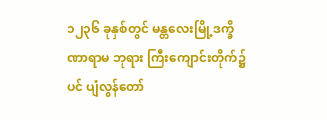၁၂၃၆ ခုနှစ်တွင် မန္တလေးမြို့ဒက္ခိဏာရာမ ဘုရား ကြီးကျောင်းတိုက်၌ပင် ပျံလွန်တော်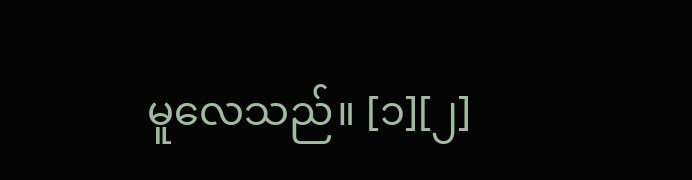မူလေသည်။ [၁][၂]